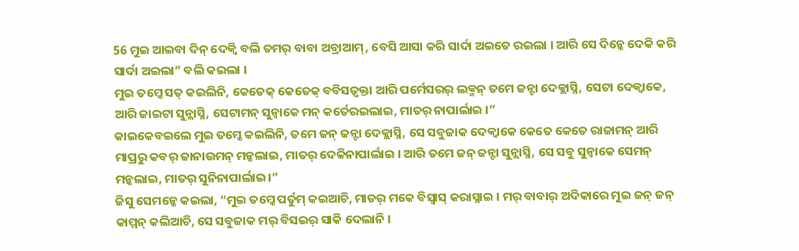56 ମୁଇ ଆଇବା ଦିନ୍ ଦେକ୍ବି ବଲି ତମର୍ ବାବା ଅବ୍ରାଆମ୍, ବେସି ଆସା କରି ସାର୍ଦା ଅଇତେ ରଇଲା । ଆରି ସେ ଦିନ୍କେ ଦେକି କରି ସାର୍ଦା ଅଇଲା” ବଲି କଇଲା ।
ମୁଇ ତମ୍କେ ସତ୍ କଇଲିନି, କେତେକ୍ କେତେକ୍ ବବିସତ୍ବକ୍ତା ଆରି ପର୍ମେସରର୍ ଲକ୍ମନ୍ ତମେ ଜନ୍ଟା ଦେକ୍ଲାସ୍ନି, ସେଟା ଦେକ୍ବାକେ, ଆରି ଜାଇଟା ସୁନ୍ଲାସ୍ନି, ସେଟାମନ୍ ସୁନ୍ବାକେ ମନ୍ କର୍ତେରଇଲାଇ, ମାତର୍ ନାପାର୍ଲାଇ ।”
କାଇକେବଇଲେ ମୁଇ ତମ୍କେ କଇଲିନି, ତମେ ଜନ୍ ଜନ୍ଟା ଦେକ୍ଲାସ୍ନି, ସେ ସବୁଜାକ ଦେକ୍ବାକେ କେତେ କେତେ ରାଜାମନ୍ ଆରି ମାପ୍ରରୁ କବର୍ ଜାନାଉମନ୍ ମନ୍କଲାଇ, ମାତର୍ ଦେକିନାପାର୍ଲାଇ । ଆରି ତମେ ଜନ୍ ଜନ୍ଟା ସୁନ୍ଲାସ୍ନି, ସେ ସବୁ ସୁନ୍ବାକେ ସେମନ୍ ମନ୍କଲାଇ, ମାତର୍ ସୁନିନାପାର୍ଲାଇ ।”
ଜିସୁ ସେମନ୍କେ କଇଲା, “ମୁଇ ତମ୍କେ ପର୍ତୁମ୍ କଇଆଚି, ମାତର୍ ମକେ ବିସ୍ବାସ୍ କରାସ୍ନାଇ । ମର୍ ବାବାର୍ ଅଦିକାରେ ମୁଇ ଜନ୍ ଜନ୍ କାମ୍ମନ୍ କଲିଆଚି, ସେ ସବୁଜାକ ମର୍ ବିସଇର୍ ସାକି ଦେଲାନି ।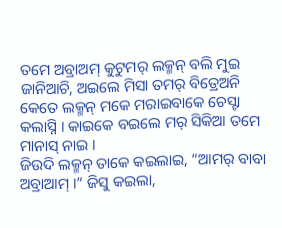ତମେ ଅବ୍ରାଅମ୍ କୁଟୁମର୍ ଲକ୍ମନ୍ ବଲି ମୁଇ ଜାନିଆଚି, ଅଇଲେ ମିସା ତମର୍ ବିତ୍ରେଅନି କେତେ ଲକ୍ମନ୍ ମକେ ମରାଇବାକେ ଚେସ୍ଟା କଲାସ୍ନି । କାଇକେ ବଇଲେ ମର୍ ସିକିଆ ତମେ ମାନାସ୍ ନାଇ ।
ଜିଉଦି ଲକ୍ମନ୍ ତାକେ କଇଲାଇ, “ଆମର୍ ବାବା ଅବ୍ରାଆମ୍ ।” ଜିସୁ କଇଲା,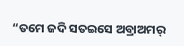“ତମେ ଜଦି ସତଇସେ ଅବ୍ରାଅମର୍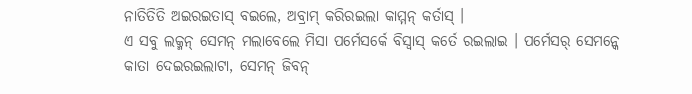ନାତିତିତି ଅଇରଇତାସ୍ ବଇଲେ, ଅବ୍ରାମ୍ କରିରଇଲା କାମ୍ମନ୍ କର୍ତାସ୍ ।
ଏ ସବୁ ଲକ୍ମନ୍ ସେମନ୍ ମଲାବେଲେ ମିସା ପର୍ମେସର୍କେ ବିସ୍ବାସ୍ କର୍ତେ ରଇଲାଇ । ପର୍ମେସର୍ ସେମନ୍କେ କାତା ଦେଇରଇଲାଟା, ସେମନ୍ ଜିବନ୍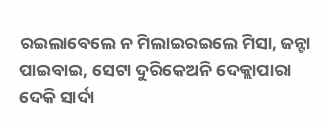ରଇଲାବେଲେ ନ ମିଲାଇରଇଲେ ମିସା, ଜନ୍ଟା ପାଇବାଇ, ସେଟା ଦୁରିକେଅନି ଦେକ୍ଲାପାରା ଦେକି ସାର୍ଦା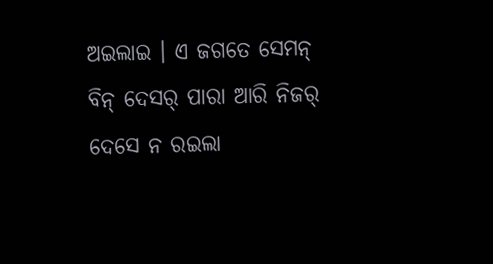ଅଇଲାଇ । ଏ ଜଗତେ ସେମନ୍ ବିନ୍ ଦେସର୍ ପାରା ଆରି ନିଜର୍ ଦେସେ ନ ରଇଲା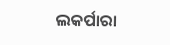ଲକର୍ପାରା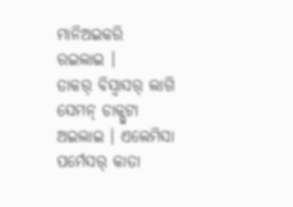ମାନିଅଇକରି ରଇଲାଇ ।
ତାକର୍ ବିସ୍ବାସର୍ ଲାଗି ସେମନ୍ ଡାକ୍ପୁଟା ଅଇଲାଇ । ଏଲେମିସା ପର୍ମେସର୍ କାତା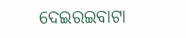ଦେଇରଇବାଟା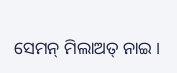ସେମନ୍ ମିଲାଅତ୍ ନାଇ ।